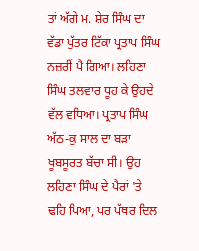ਤਾਂ ਅੱਗੇ ਮ. ਸ਼ੇਰ ਸਿੰਘ ਦਾ ਵੱਡਾ ਪੁੱਤਰ ਟਿੱਕਾ ਪ੍ਰਤਾਪ ਸਿੰਘ ਨਜ਼ਰੀਂ ਪੈ ਗਿਆ। ਲਹਿਣਾ ਸਿੰਘ ਤਲਵਾਰ ਧੂਹ ਕੇ ਉਹਦੇ ਵੱਲ ਵਧਿਆ। ਪ੍ਰਤਾਪ ਸਿੰਘ ਅੱਠ-ਕੁ ਸਾਲ ਦਾ ਬੜਾ ਖੂਬਸੂਰਤ ਬੱਚਾ ਸੀ। ਉਹ ਲਹਿਣਾ ਸਿੰਘ ਦੇ ਪੈਰਾਂ 'ਤੇ ਢਹਿ ਪਿਆ, ਪਰ ਪੱਥਰ ਦਿਲ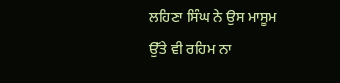ਲਹਿਣਾ ਸਿੰਘ ਨੇ ਉਸ ਮਾਸੂਮ ਉੱਤੇ ਵੀ ਰਹਿਮ ਨਾ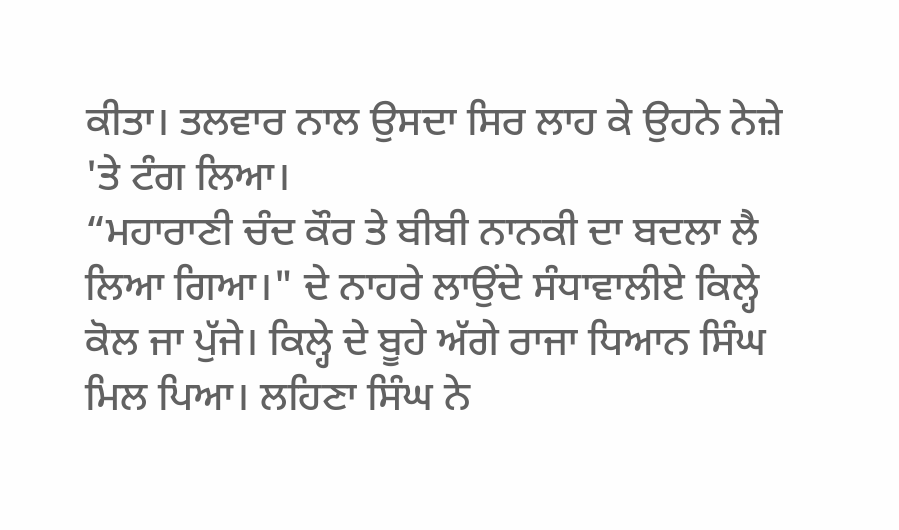ਕੀਤਾ। ਤਲਵਾਰ ਨਾਲ ਉਸਦਾ ਸਿਰ ਲਾਹ ਕੇ ਉਹਨੇ ਨੇਜ਼ੇ 'ਤੇ ਟੰਗ ਲਿਆ।
“ਮਹਾਰਾਣੀ ਚੰਦ ਕੌਰ ਤੇ ਬੀਬੀ ਨਾਨਕੀ ਦਾ ਬਦਲਾ ਲੈ ਲਿਆ ਗਿਆ।" ਦੇ ਨਾਹਰੇ ਲਾਉਂਦੇ ਸੰਧਾਵਾਲੀਏ ਕਿਲ੍ਹੇ ਕੋਲ ਜਾ ਪੁੱਜੇ। ਕਿਲ੍ਹੇ ਦੇ ਬੂਹੇ ਅੱਗੇ ਰਾਜਾ ਧਿਆਨ ਸਿੰਘ ਮਿਲ ਪਿਆ। ਲਹਿਣਾ ਸਿੰਘ ਨੇ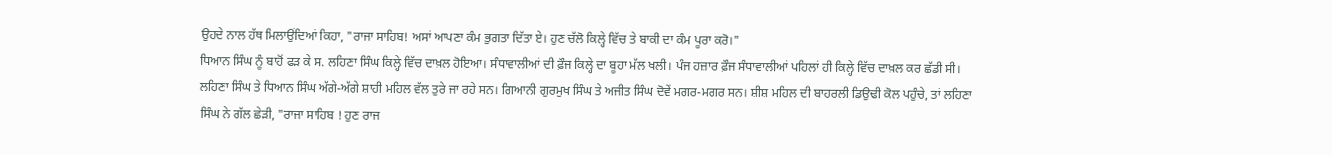ਉਹਦੇ ਨਾਲ ਹੱਥ ਮਿਲਾਉਂਦਿਆਂ ਕਿਹਾ, "ਰਾਜਾ ਸਾਹਿਬ! ਅਸਾਂ ਆਪਣਾ ਕੰਮ ਭੁਗਤਾ ਦਿੱਤਾ ਏ। ਹੁਣ ਚੱਲੋ ਕਿਲ੍ਹੇ ਵਿੱਚ ਤੇ ਬਾਕੀ ਦਾ ਕੰਮ ਪੂਰਾ ਕਰੋ।"
ਧਿਆਨ ਸਿੰਘ ਨੂੰ ਬਾਹੋਂ ਫੜ ਕੇ ਸ. ਲਹਿਣਾ ਸਿੰਘ ਕਿਲ੍ਹੇ ਵਿੱਚ ਦਾਖ਼ਲ ਹੋਇਆ। ਸੰਧਾਵਾਲੀਆਂ ਦੀ ਫ਼ੌਜ ਕਿਲ੍ਹੇ ਦਾ ਬੂਹਾ ਮੱਲ ਖਲੀ। ਪੰਜ ਹਜ਼ਾਰ ਫ਼ੌਜ ਸੰਧਾਵਾਲੀਆਂ ਪਹਿਲਾਂ ਹੀ ਕਿਲ੍ਹੇ ਵਿੱਚ ਦਾਖ਼ਲ ਕਰ ਛੱਡੀ ਸੀ। ਲਹਿਣਾ ਸਿੰਘ ਤੇ ਧਿਆਨ ਸਿੰਘ ਅੱਗੇ-ਅੱਗੇ ਸ਼ਾਹੀ ਮਹਿਲ ਵੱਲ ਤੁਰੇ ਜਾ ਰਹੇ ਸਨ। ਗਿਆਨੀ ਗੁਰਮੁਖ ਸਿੰਘ ਤੇ ਅਜੀਤ ਸਿੰਘ ਦੋਵੇਂ ਮਗਰ-ਮਗਰ ਸਨ। ਸ਼ੀਸ਼ ਮਹਿਲ ਦੀ ਬਾਹਰਲੀ ਡਿਉਢੀ ਕੋਲ ਪਹੁੰਚੇ, ਤਾਂ ਲਹਿਣਾ ਸਿੰਘ ਨੇ ਗੱਲ ਛੇੜੀ, "ਰਾਜਾ ਸਾਹਿਬ ! ਹੁਣ ਰਾਜ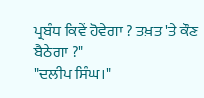ਪ੍ਰਬੰਧ ਕਿਵੇਂ ਹੋਵੇਗਾ ? ਤਖ਼ਤ 'ਤੇ ਕੌਣ ਬੈਠੇਗਾ ?"
"ਦਲੀਪ ਸਿੰਘ।"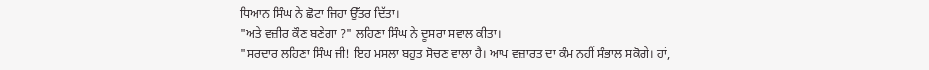ਧਿਆਨ ਸਿੰਘ ਨੇ ਛੋਟਾ ਜਿਹਾ ਉੱਤਰ ਦਿੱਤਾ।
"ਅਤੇ ਵਜ਼ੀਰ ਕੌਣ ਬਣੇਗਾ ?" ਲਹਿਣਾ ਸਿੰਘ ਨੇ ਦੂਸਰਾ ਸਵਾਲ ਕੀਤਾ।
"ਸਰਦਾਰ ਲਹਿਣਾ ਸਿੰਘ ਜੀ! ਇਹ ਮਸਲਾ ਬਹੁਤ ਸੋਚਣ ਵਾਲਾ ਹੈ। ਆਪ ਵਜ਼ਾਰਤ ਦਾ ਕੰਮ ਨਹੀਂ ਸੰਭਾਲ ਸਕੋਗੇ। ਹਾਂ,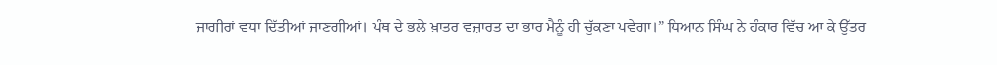ਜਾਗੀਰਾਂ ਵਧਾ ਦਿੱਤੀਆਂ ਜਾਣਗੀਆਂ। ਪੰਥ ਦੇ ਭਲੇ ਖ਼ਾਤਰ ਵਜ਼ਾਰਤ ਦਾ ਭਾਰ ਮੈਨੂੰ ਹੀ ਚੁੱਕਣਾ ਪਵੇਗਾ।” ਧਿਆਨ ਸਿੰਘ ਨੇ ਹੰਕਾਰ ਵਿੱਚ ਆ ਕੇ ਉੱਤਰ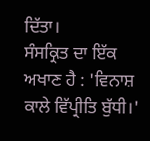ਦਿੱਤਾ।
ਸੰਸਕ੍ਰਿਤ ਦਾ ਇੱਕ ਅਖਾਣ ਹੈ : 'ਵਿਨਾਸ਼ ਕਾਲੇ ਵਿੱਪ੍ਰੀਤਿ ਬੁੱਧੀ।'